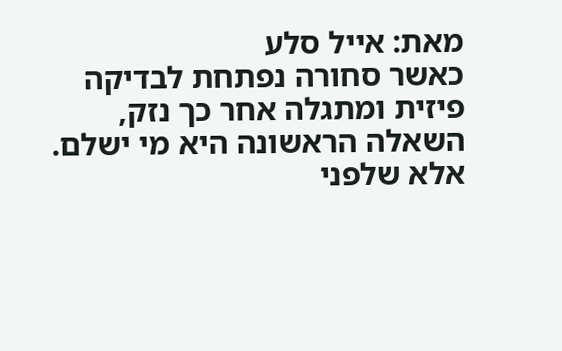מאת: אייל סלע
כאשר סחורה נפתחת לבדיקה פיזית ומתגלה אחר כך נזק, השאלה הראשונה היא מי ישלם. אלא שלפני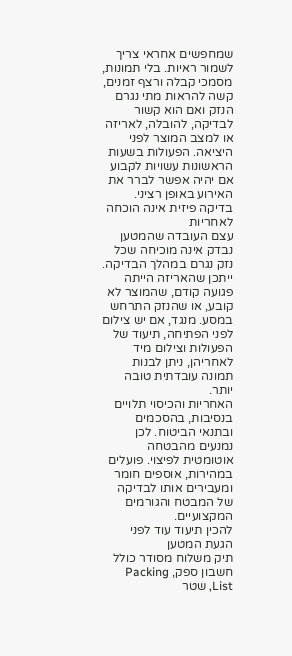שמחפשים אחראי צריך לשמור ראיות. בלי תמונות, מסמכי קבלה ורצף זמנים, קשה להראות מתי נגרם הנזק ואם הוא קשור לבדיקה, להובלה, לאריזה או למצב המוצר לפני היציאה. הפעולות בשעות הראשונות עשויות לקבוע אם יהיה אפשר לברר את האירוע באופן רציני.
בדיקה פיזית אינה הוכחה לאחריות
עצם העובדה שהמטען נבדק אינה מוכיחה שכל נזק נגרם במהלך הבדיקה. ייתכן שהאריזה הייתה פגועה קודם, שהמוצר לא קובע, או שהנזק התרחש במסע. מנגד, אם יש צילום לפני הפתיחה, תיעוד של הפעולות וצילום מיד לאחריהן, ניתן לבנות תמונה עובדתית טובה יותר.
האחריות והכיסוי תלויים בנסיבות, בהסכמים ובתנאי הביטוח. לכן נמנעים מהבטחה אוטומטית לפיצוי. פועלים במהירות, אוספים חומר ומעבירים אותו לבדיקה של המבטח והגורמים המקצועיים.
להכין תיעוד עוד לפני הגעת המטען
תיק משלוח מסודר כולל חשבון ספק, Packing List, שטר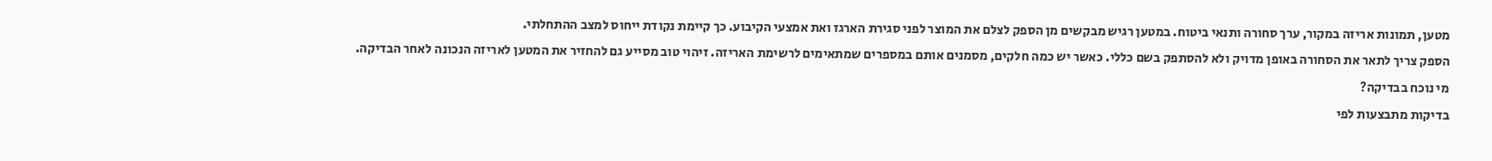מטען, תמונות אריזה במקור, ערך סחורה ותנאי ביטוח. במטען רגיש מבקשים מן הספק לצלם את המוצר לפני סגירת הארגז ואת אמצעי הקיבוע. כך קיימת נקודת ייחוס למצב ההתחלתי.
הספק צריך לתאר את הסחורה באופן מדויק ולא להסתפק בשם כללי. כאשר יש כמה חלקים, מסמנים אותם במספרים שמתאימים לרשימת האריזה. זיהוי טוב מסייע גם להחזיר את המטען לאריזה הנכונה לאחר הבדיקה.
מי נוכח בבדיקה?
בדיקות מתבצעות לפי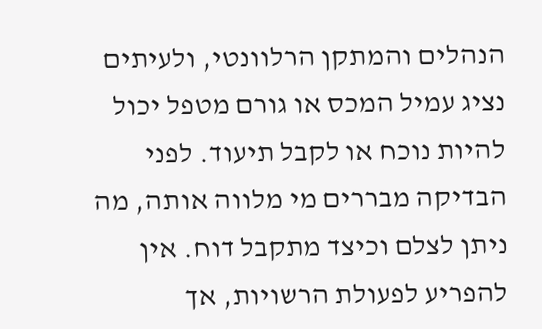הנהלים והמתקן הרלוונטי, ולעיתים נציג עמיל המכס או גורם מטפל יכול להיות נוכח או לקבל תיעוד. לפני הבדיקה מבררים מי מלווה אותה, מה ניתן לצלם וכיצד מתקבל דוח. אין להפריע לפעולת הרשויות, אך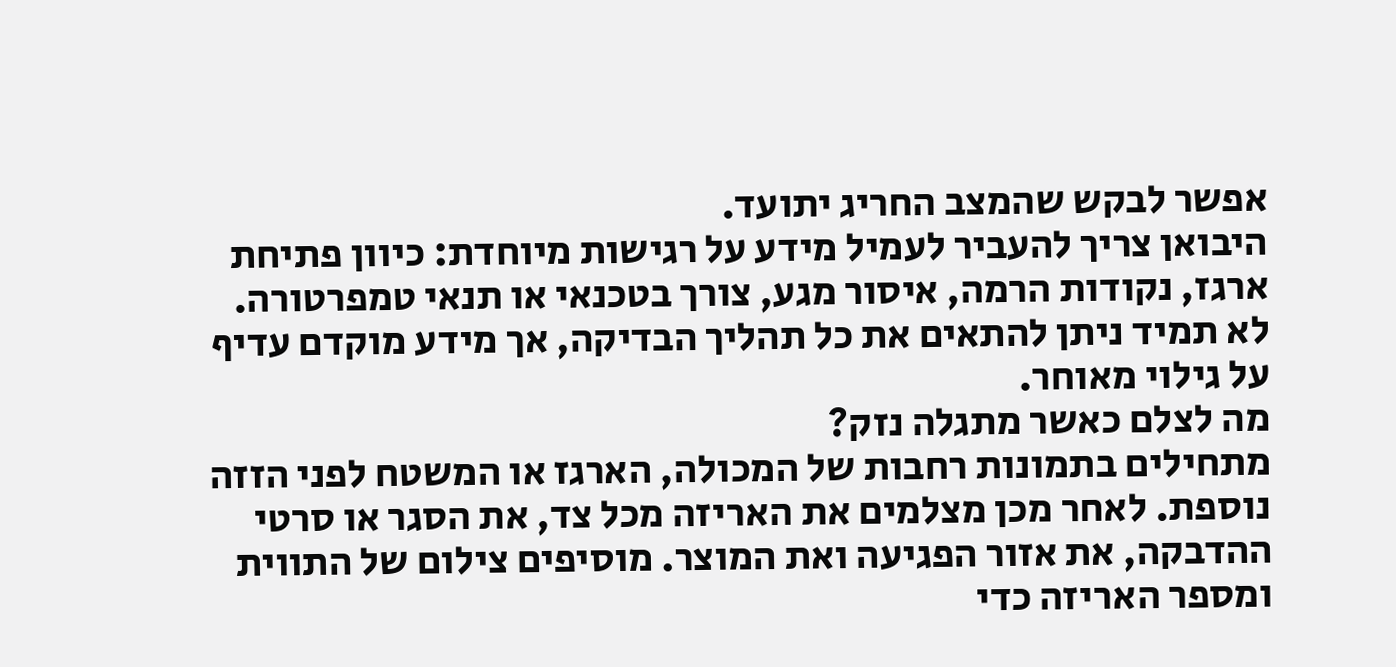אפשר לבקש שהמצב החריג יתועד.
היבואן צריך להעביר לעמיל מידע על רגישות מיוחדת: כיוון פתיחת ארגז, נקודות הרמה, איסור מגע, צורך בטכנאי או תנאי טמפרטורה. לא תמיד ניתן להתאים את כל תהליך הבדיקה, אך מידע מוקדם עדיף על גילוי מאוחר.
מה לצלם כאשר מתגלה נזק?
מתחילים בתמונות רחבות של המכולה, הארגז או המשטח לפני הזזה נוספת. לאחר מכן מצלמים את האריזה מכל צד, את הסגר או סרטי ההדבקה, את אזור הפגיעה ואת המוצר. מוסיפים צילום של התווית ומספר האריזה כדי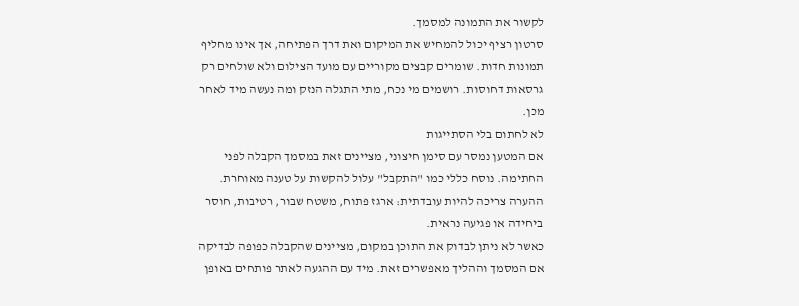לקשור את התמונה למסמך.
סרטון רציף יכול להמחיש את המיקום ואת דרך הפתיחה, אך אינו מחליף תמונות חדות. שומרים קבצים מקוריים עם מועד הצילום ולא שולחים רק גרסאות דחוסות. רושמים מי נכח, מתי התגלה הנזק ומה נעשה מיד לאחר מכן.
לא לחתום בלי הסתייגות
אם המטען נמסר עם סימן חיצוני, מציינים זאת במסמך הקבלה לפני החתימה. נוסח כללי כמו "התקבל" עלול להקשות על טענה מאוחרת. ההערה צריכה להיות עובדתית: ארגז פתוח, משטח שבור, רטיבות, חוסר ביחידה או פגיעה נראית.
כאשר לא ניתן לבדוק את התוכן במקום, מציינים שהקבלה כפופה לבדיקה אם המסמך וההליך מאפשרים זאת. מיד עם ההגעה לאתר פותחים באופן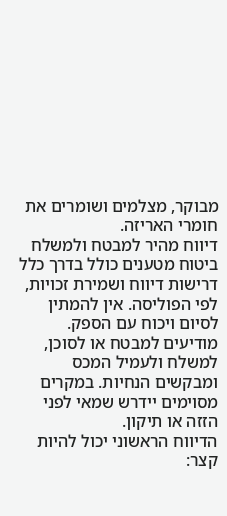מבוקר, מצלמים ושומרים את חומרי האריזה.
דיווח מהיר למבטח ולמשלח
ביטוח מטענים כולל בדרך כלל דרישות דיווח ושמירת זכויות, לפי הפוליסה. אין להמתין לסיום ויכוח עם הספק. מודיעים למבטח או לסוכן, למשלח ולעמיל המכס ומבקשים הנחיות. במקרים מסוימים יידרש שמאי לפני הזזה או תיקון.
הדיווח הראשוני יכול להיות קצר: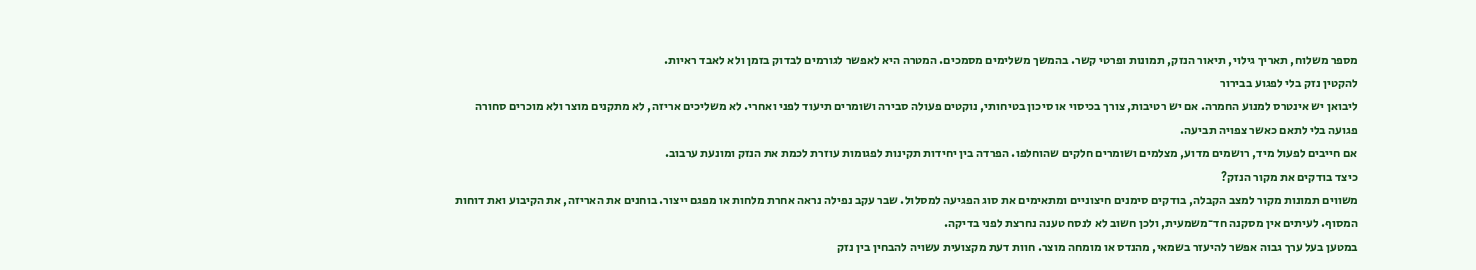מספר משלוח, תאריך גילוי, תיאור הנזק, תמונות ופרטי קשר. בהמשך משלימים מסמכים. המטרה היא לאפשר לגורמים לבדוק בזמן ולא לאבד ראיות.
להקטין נזק בלי לפגוע בבירור
ליבואן יש אינטרס למנוע החמרה. אם יש רטיבות, צורך בכיסוי או סיכון בטיחותי, נוקטים פעולה סבירה ושומרים תיעוד לפני ואחרי. לא משליכים אריזה, לא מתקנים מוצר ולא מוכרים סחורה פגועה בלי לתאם כאשר צפויה תביעה.
אם חייבים לפעול מיד, רושמים מדוע, מצלמים ושומרים חלקים שהוחלפו. הפרדה בין יחידות תקינות לפגומות עוזרת לכמת את הנזק ומונעת ערבוב.
כיצד בודקים את מקור הנזק?
משווים תמונות מקור למצב הקבלה, בודקים סימנים חיצוניים ומתאימים את סוג הפגיעה למסלול. שבר עקב נפילה נראה אחרת מלחות או מפגם ייצור. בוחנים את האריזה, את הקיבוע ואת דוחות המסוף. לעיתים אין מסקנה חד־משמעית, ולכן חשוב לא לנסח טענה נחרצת לפני בדיקה.
במטען בעל ערך גבוה אפשר להיעזר בשמאי, מהנדס או מומחה מוצר. חוות דעת מקצועית עשויה להבחין בין נזק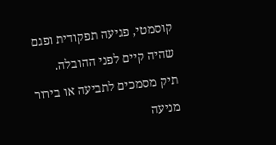קוסמטי, פגיעה תפקודית ופגם שהיה קיים לפני ההובלה.
תיק מסמכים לתביעה או בירור
מניעה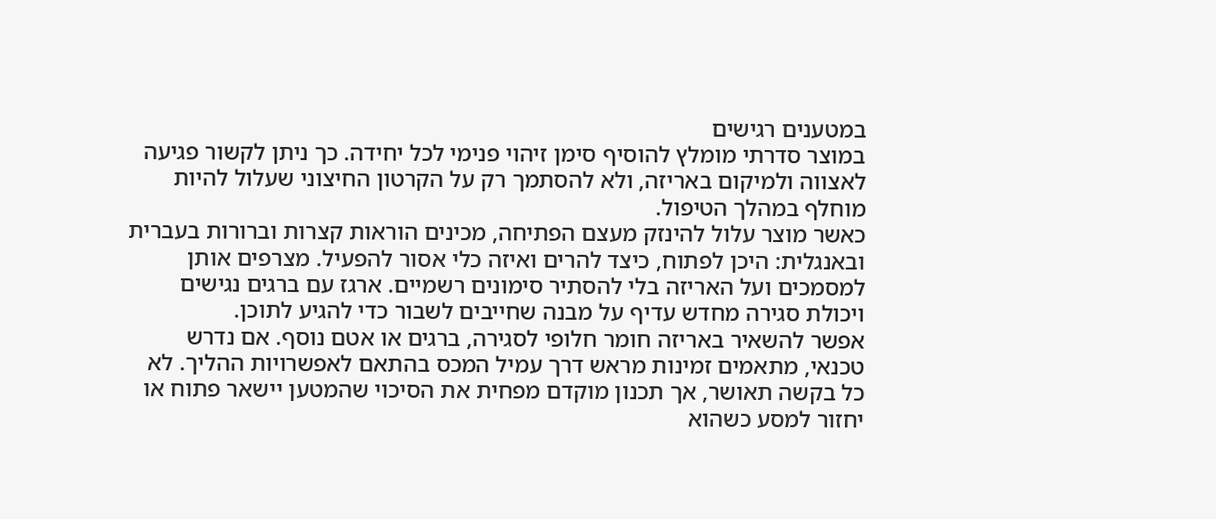במטענים רגישים
במוצר סדרתי מומלץ להוסיף סימן זיהוי פנימי לכל יחידה. כך ניתן לקשור פגיעה לאצווה ולמיקום באריזה, ולא להסתמך רק על הקרטון החיצוני שעלול להיות מוחלף במהלך הטיפול.
כאשר מוצר עלול להינזק מעצם הפתיחה, מכינים הוראות קצרות וברורות בעברית ובאנגלית: היכן לפתוח, כיצד להרים ואיזה כלי אסור להפעיל. מצרפים אותן למסמכים ועל האריזה בלי להסתיר סימונים רשמיים. ארגז עם ברגים נגישים ויכולת סגירה מחדש עדיף על מבנה שחייבים לשבור כדי להגיע לתוכן.
אפשר להשאיר באריזה חומר חלופי לסגירה, ברגים או אטם נוסף. אם נדרש טכנאי, מתאמים זמינות מראש דרך עמיל המכס בהתאם לאפשרויות ההליך. לא כל בקשה תאושר, אך תכנון מוקדם מפחית את הסיכוי שהמטען יישאר פתוח או יחזור למסע כשהוא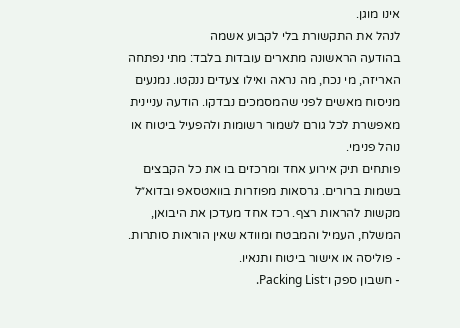אינו מוגן.
לנהל את התקשורת בלי לקבוע אשמה
בהודעה הראשונה מתארים עובדות בלבד: מתי נפתחה האריזה, מי נכח, מה נראה ואילו צעדים ננקטו. נמנעים מניסוח מאשים לפני שהמסמכים נבדקו. הודעה עניינית מאפשרת לכל גורם לשמור רשומות ולהפעיל ביטוח או נוהל פנימי.
פותחים תיק אירוע אחד ומרכזים בו את כל הקבצים בשמות ברורים. גרסאות מפוזרות בוואטסאפ ובדוא״ל מקשות להראות רצף. רכז אחד מעדכן את היבואן, המשלח, העמיל והמבטח ומוודא שאין הוראות סותרות.
- פוליסה או אישור ביטוח ותנאיו.
- חשבון ספק ו־Packing List.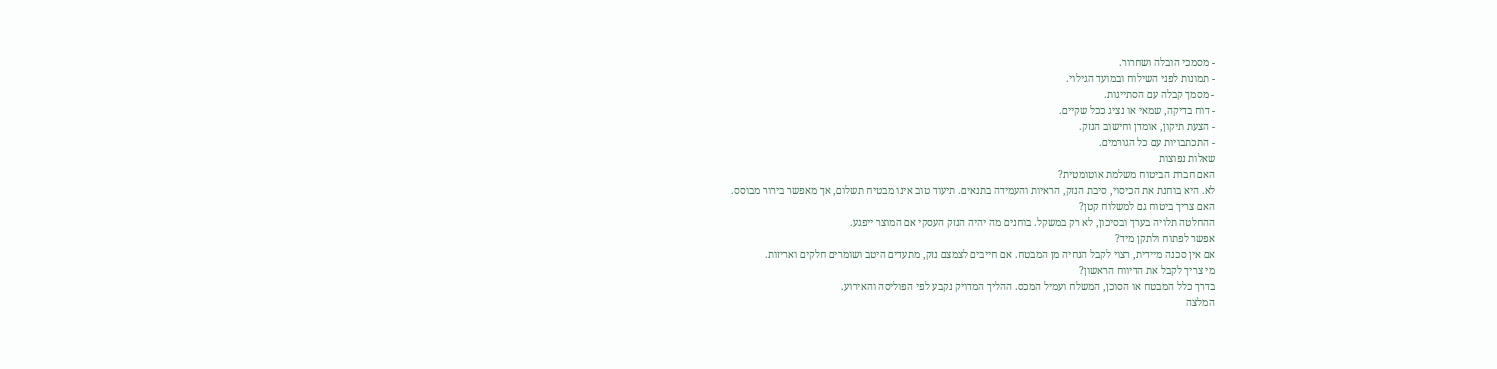- מסמכי הובלה ושחרור.
- תמונות לפני השילוח ובמועד הגילוי.
- מסמך קבלה עם הסתייגות.
- דוח בדיקה, שמאי או נציג ככל שקיים.
- הצעת תיקון, אומדן וחישוב הנזק.
- התכתבויות עם כל הגורמים.
שאלות נפוצות
האם חברת הביטוח משלמת אוטומטית?
לא. היא בוחנת את הכיסוי, סיבת הנזק, הראיות והעמידה בתנאים. תיעוד טוב אינו מבטיח תשלום, אך מאפשר בירור מבוסס.
האם צריך ביטוח גם למשלוח קטן?
ההחלטה תלויה בערך ובסיכון, לא רק במשקל. בוחנים מה יהיה הנזק העסקי אם המוצר ייפגע.
אפשר לפתוח ולתקן מיד?
אם אין סכנה מיידית, רצוי לקבל הנחיה מן המבטח. אם חייבים לצמצם נזק, מתעדים היטב ושומרים חלקים ואריזות.
מי צריך לקבל את הדיווח הראשון?
בדרך כלל המבטח או הסוכן, המשלח ועמיל המכס. ההליך המדויק נקבע לפי הפוליסה והאירוע.
המלצה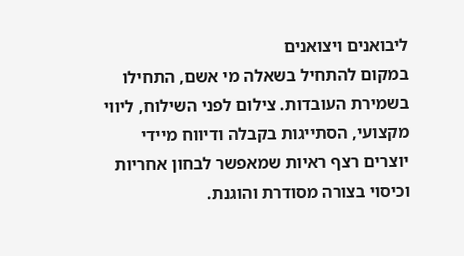ליבואנים ויצואנים
במקום להתחיל בשאלה מי אשם, התחילו בשמירת העובדות. צילום לפני השילוח, ליווי מקצועי, הסתייגות בקבלה ודיווח מיידי יוצרים רצף ראיות שמאפשר לבחון אחריות וכיסוי בצורה מסודרת והוגנת.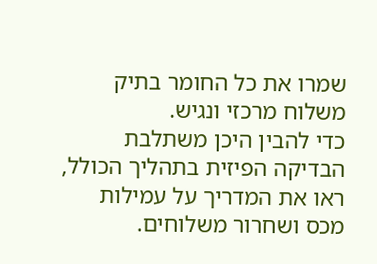שמרו את כל החומר בתיק משלוח מרכזי ונגיש.
כדי להבין היכן משתלבת הבדיקה הפיזית בתהליך הכולל, ראו את המדריך על עמילות מכס ושחרור משלוחים.